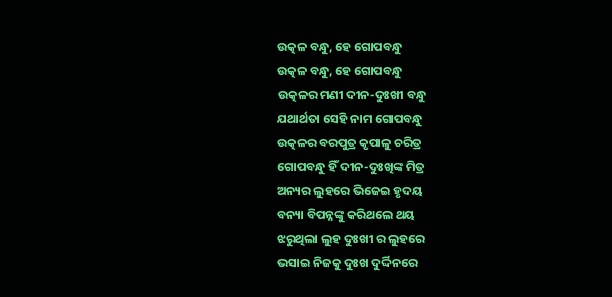ଉତ୍କଳ ବନ୍ଧୁ, ହେ ଗୋପବନ୍ଧୁ
ଉତ୍କଳ ବନ୍ଧୁ, ହେ ଗୋପବନ୍ଧୁ
ଉତ୍କଳର ମଣୀ ଦୀନ-ଦୁଃଖୀ ବନ୍ଧୁ
ଯଥାର୍ଥତା ସେହି ନାମ ଗୋପବନ୍ଧୁ
ଉତ୍କଳର ବରପୁତ୍ର କୃପାଳୁ ଚରିତ୍ର
ଗୋପବନ୍ଧୁ ହିଁ ଦୀନ-ଦୁଃଖିଙ୍କ ମିତ୍ର
ଅନ୍ୟର ଲୁହରେ ଭିଜେଇ ହୃଦୟ
ବନ୍ୟା ବିପନ୍ନଙ୍କୁ କରିଥଲେ ଥୟ
ଝରୁଥିଲା ଲୁହ ଦୁଃଖୀ ର ଲୁହରେ
ଭସାଇ ନିଜକୁ ଦୁଃଖ ଦୁର୍ଦ୍ଦିନରେ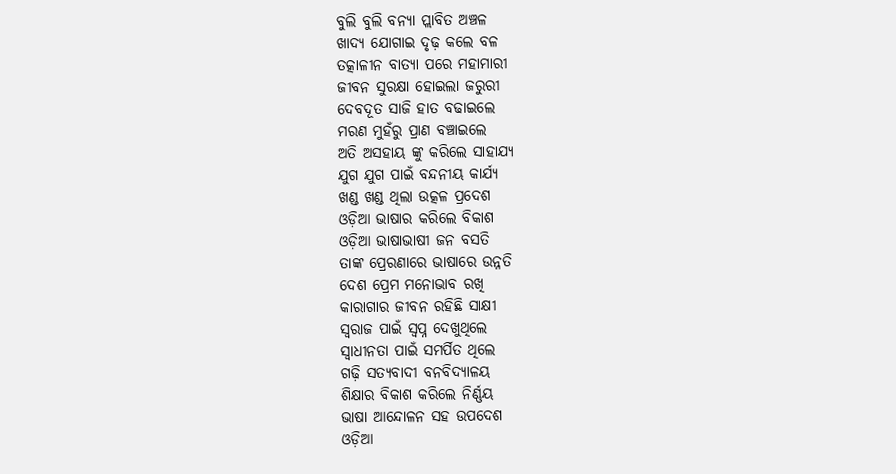ବୁଲି ବୁଲି ବନ୍ୟା ପ୍ଲାବିତ ଅଞ୍ଚଳ
ଖାଦ୍ୟ ଯୋଗାଇ ଦୃଢ଼ କଲେ ବଳ
ତତ୍କାଳୀନ ବାତ୍ୟା ପରେ ମହାମାରୀ
ଜୀବନ ସୁରକ୍ଷା ହୋଇଲା ଜରୁରୀ
ଦେବଦୂତ ସାଜି ହାତ ବଢାଇଲେ
ମରଣ ମୁହଁରୁ ପ୍ରାଣ ବଞ୍ଚାଇଲେ
ଅତି ଅସହାୟ ଙ୍କୁ କରିଲେ ସାହାଯ୍ୟ
ଯୁଗ ଯୁଗ ପାଇଁ ବନ୍ଦନୀୟ କାର୍ଯ୍ୟ
ଖଣ୍ଡ ଖଣ୍ଡ ଥିଲା ଉତ୍କଳ ପ୍ରଦେଶ
ଓଡ଼ିଆ ଭାଷାର କରିଲେ ବିକାଶ
ଓଡ଼ିଆ ଭାଷାଭାଷୀ ଜନ ବସତି
ତାଙ୍କ ପ୍ରେରଣାରେ ଭାଷାରେ ଉନ୍ନତି
ଦେଶ ପ୍ରେମ ମନୋଭାବ ରଖି
କାରାଗାର ଜୀବନ ରହିଛି ସାକ୍ଷୀ
ସ୍ବରାଜ ପାଇଁ ସ୍ଵପ୍ନ ଦେଖୁଥିଲେ
ସ୍ୱାଧୀନତା ପାଇଁ ସମର୍ପିତ ଥିଲେ
ଗଢ଼ି ସତ୍ୟବାଦୀ ବନବିଦ୍ୟାଳୟ
ଶିକ୍ଷାର ବିକାଶ କରିଲେ ନିର୍ଣ୍ଣୟ
ଭାଷା ଆନ୍ଦୋଳନ ସହ ଉପଦେଶ
ଓଡ଼ିଆ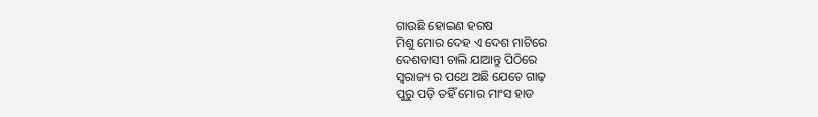ଗାଉଛି ହୋଇଣ ହରଷ
ମିଶୁ ମୋର ଦେହ ଏ ଦେଶ ମାଟିରେ
ଦେଶବାସୀ ଚାଲି ଯାଆନ୍ତୁ ପିଠିରେ
ସ୍ଵରାଜ୍ୟ ର ପଥେ ଅଛି ଯେତେ ଗାଢ଼
ପୁରୁ ପଡ଼ି ତହିଁ ମୋର ମାଂସ ହାଡ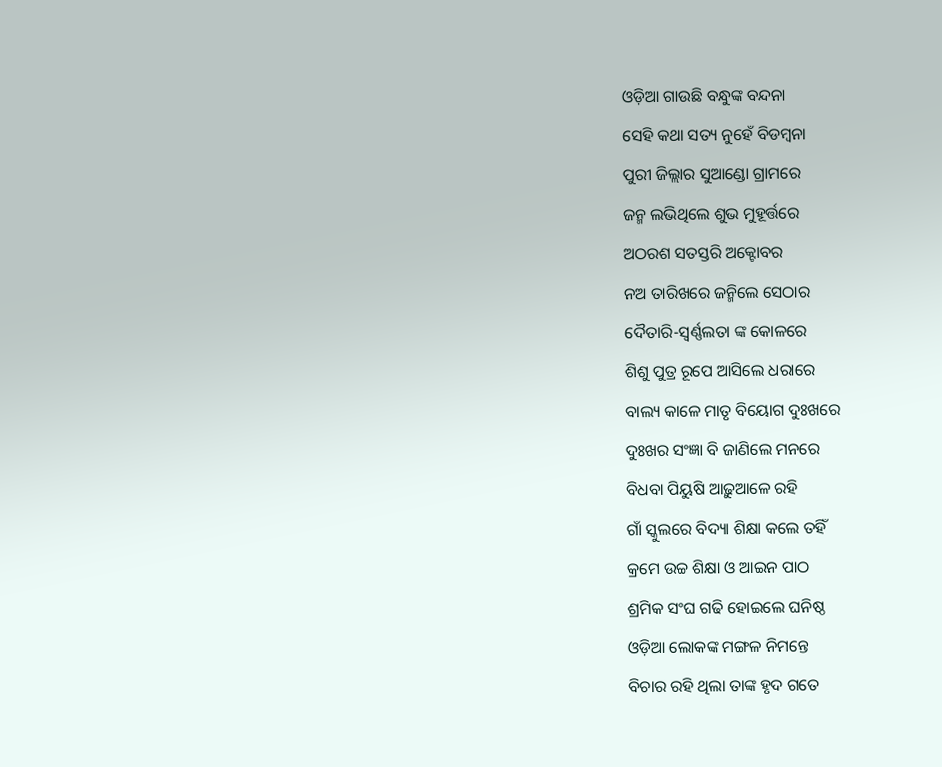ଓଡ଼ିଆ ଗାଉଛି ବନ୍ଧୁଙ୍କ ବନ୍ଦନା
ସେହି କଥା ସତ୍ୟ ନୁହେଁ ବିଡମ୍ବନା
ପୁରୀ ଜିଲ୍ଲାର ସୁଆଣ୍ଡୋ ଗ୍ରାମରେ
ଜନ୍ମ ଲଭିଥିଲେ ଶୁଭ ମୁହୂର୍ତ୍ତରେ
ଅଠରଶ ସତସ୍ତରି ଅକ୍ଟୋବର
ନଅ ତାରିଖରେ ଜନ୍ମିଲେ ସେଠାର
ଦୈତାରି-ସ୍ୱର୍ଣ୍ଣଲତା ଙ୍କ କୋଳରେ
ଶିଶୁ ପୁତ୍ର ରୂପେ ଆସିଲେ ଧରାରେ
ବାଲ୍ୟ କାଳେ ମାତୃ ବିୟୋଗ ଦୁଃଖରେ
ଦୁଃଖର ସଂଜ୍ଞା ବି ଜାଣିଲେ ମନରେ
ବିଧବା ପିୟୁଷି ଆଢ଼ୁଆଳେ ରହି
ଗାଁ ସ୍କୁଲରେ ବିଦ୍ୟା ଶିକ୍ଷା କଲେ ତହିଁ
କ୍ରମେ ଉଚ୍ଚ ଶିକ୍ଷା ଓ ଆଇନ ପାଠ
ଶ୍ରମିକ ସଂଘ ଗଢି ହୋଇଲେ ଘନିଷ୍ଠ
ଓଡ଼ିଆ ଲୋକଙ୍କ ମଙ୍ଗଳ ନିମନ୍ତେ
ବିଚାର ରହି ଥିଲା ତାଙ୍କ ହୃଦ ଗତେ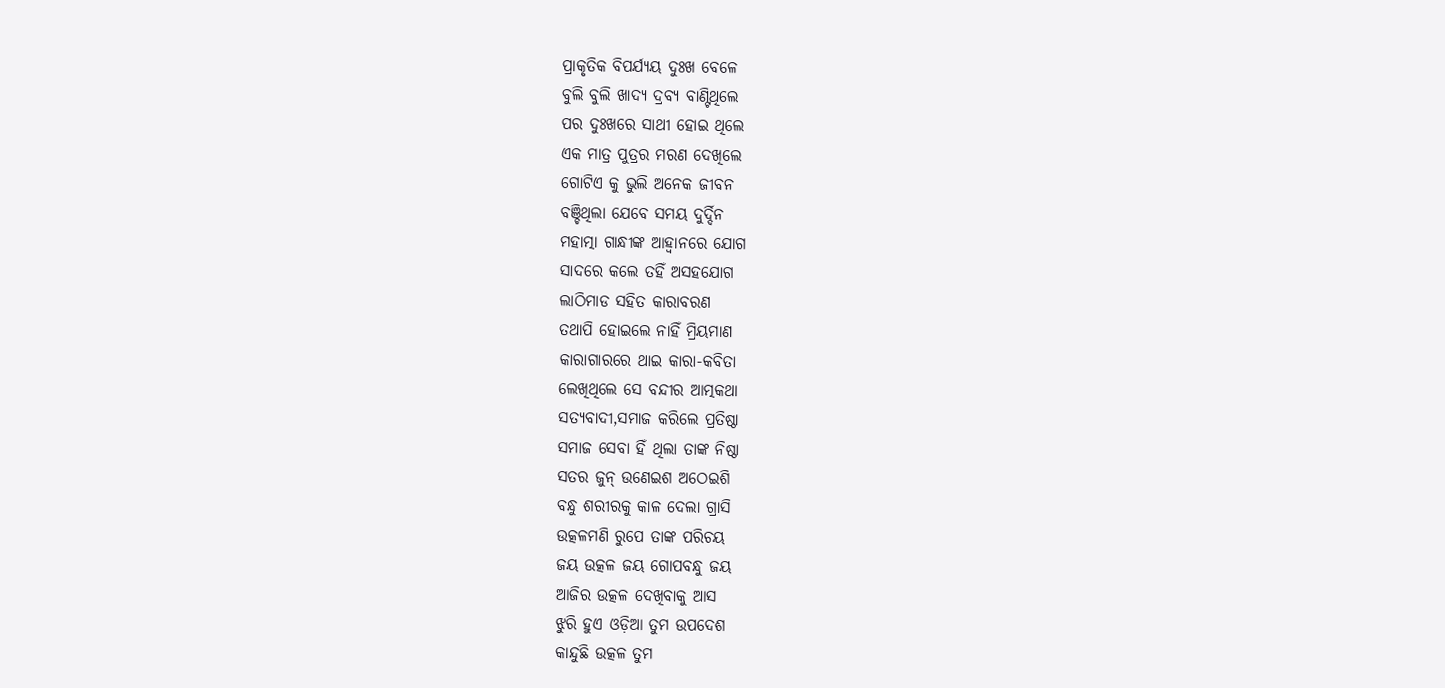ପ୍ରାକୃତିକ ବିପର୍ଯ୍ୟୟ ଦୁଃଖ ବେଳେ
ବୁଲି ବୁଲି ଖାଦ୍ୟ ଦ୍ରବ୍ୟ ବାଣ୍ଟିଥିଲେ
ପର ଦୁଃଖରେ ସାଥୀ ହୋଇ ଥିଲେ
ଏକ ମାତ୍ର ପୁତ୍ରର ମରଣ ଦେଖିଲେ
ଗୋଟିଏ କୁ ଭୁଲି ଅନେକ ଜୀବନ
ବଞ୍ଚିଥିଲା ଯେବେ ସମୟ ଦୁର୍ଦ୍ଦିନ
ମହାତ୍ମା ଗାନ୍ଧୀଙ୍କ ଆହ୍ଵାନରେ ଯୋଗ
ସାଦରେ କଲେ ତହିଁ ଅସହଯୋଗ
ଲାଠିମାଡ ସହିତ କାରାବରଣ
ତଥାପି ହୋଇଲେ ନାହିଁ ମ୍ରିୟମାଣ
କାରାଗାରରେ ଥାଇ କାରା-କବିତା
ଲେଖିଥିଲେ ସେ ବନ୍ଦୀର ଆତ୍ମକଥା
ସତ୍ୟବାଦୀ,ସମାଜ କରିଲେ ପ୍ରତିଷ୍ଠା
ସମାଜ ସେବା ହିଁ ଥିଲା ତାଙ୍କ ନିଷ୍ଠା
ସତର ଜୁନ୍ ଉଣେଇଶ ଅଠେଇଶି
ବନ୍ଧୁ ଶରୀରକୁ କାଳ ଦେଲା ଗ୍ରାସି
ଉତ୍କଳମଣି ରୁପେ ତାଙ୍କ ପରିଚୟ
ଜୟ ଉତ୍କଳ ଜୟ ଗୋପବନ୍ଧୁ ଜୟ
ଆଜିର ଉତ୍କଳ ଦେଖିବାକୁ ଆସ
ଝୁରି ହୁଏ ଓଡ଼ିଆ ତୁମ ଉପଦେଶ
କାନ୍ଦୁଛି ଉତ୍କଳ ତୁମ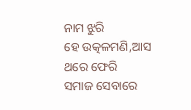ନାମ ଝୁରି
ହେ ଉତ୍କଳମଣି,ଆସ ଥରେ ଫେରି
ସମାଜ ସେବାରେ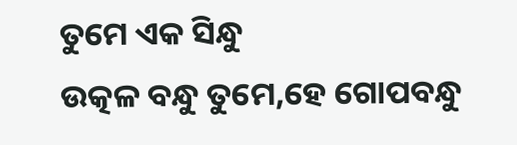ତୁମେ ଏକ ସିନ୍ଧୁ
ଉତ୍କଳ ବନ୍ଧୁ ତୁମେ,ହେ ଗୋପବନ୍ଧୁ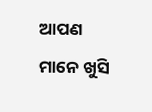ଆପଣ ମାନେ ଖୁସି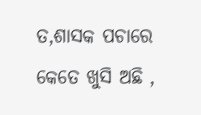ତ,ଶାସକ ପଚାରେ
କେତେ ଖୁସି ଅଛି ,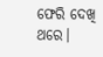ଫେରି ଦେଖି ଥରେ।